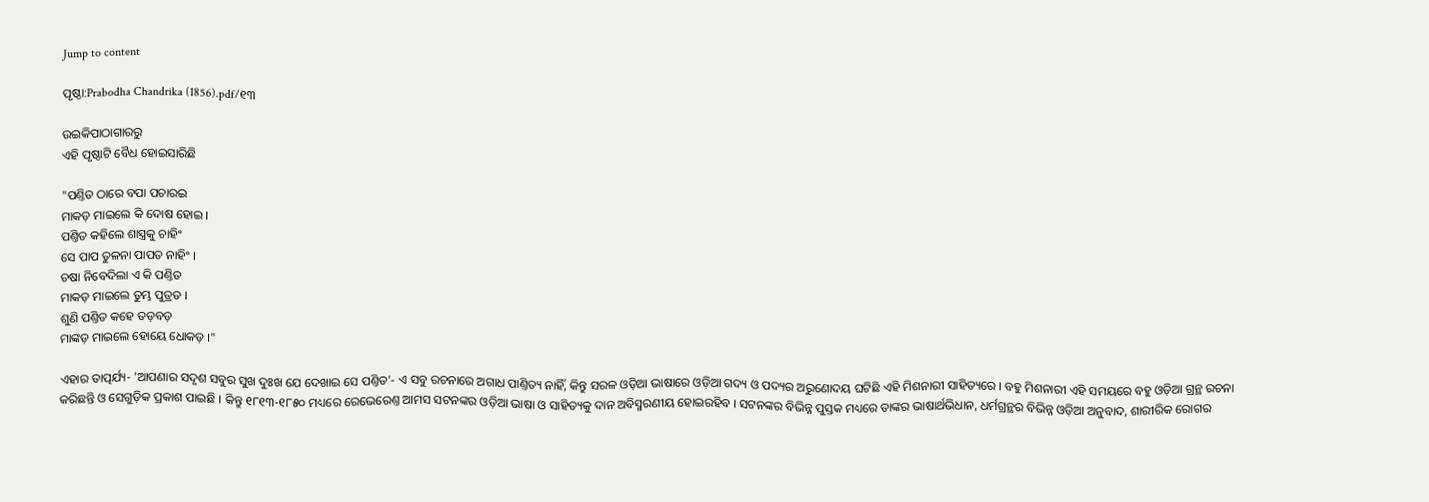Jump to content

ପୃଷ୍ଠା:Prabodha Chandrika (1856).pdf/୧୩

ଉଇକିପାଠାଗାର‌ରୁ
ଏହି ପୃଷ୍ଠାଟି ବୈଧ ହୋଇସାରିଛି

"ପଣ୍ତିତ ଠାରେ ବପା ପଚାରଇ
ମାକଡ଼ ମାଇଲେ କି ଦୋଷ ହୋଇ ।
ପଣ୍ତିତ କ‌ହିଲେ ଶାସ୍ତ୍ରକୁ ଚାହିଂ
ସେ ପାପ ତୁଳନା ପାପତ ନାହିଂ ।
ଚଷା ନିବେଦିଲା ଏ କି ପଣ୍ତିତ
ମାକଡ଼ ମାଇଲେ ତୁମ୍ଭ ପୁତ୍ରତ ।
ଶୁଣି ପଣ୍ତିତ କ‌ହେ ତଡ଼ବଡ଼
ମାଙ୍କଡ଼ ମାଇଲେ ହୋୟେ ଧୋକଡ଼ ।"

ଏହାର ତାତ୍ପର୍ଯ୍ୟ- 'ଆପଣାର ସଦୃଶ ସବୁର ସୁଖ ଦୁଃଖ ଯେ ଦେଖାଇ ସେ ପଣ୍ତିତ'- ଏ ସବୁ ରଚନାରେ ଅଗାଧ ପାଣ୍ତିତ୍ୟ ନାହିଁ, କିନ୍ତୁ ସରଳ ଓଡ଼ିଆ ଭାଷାରେ ଓଡ଼ିଆ ଗଦ୍ୟ ଓ ପଦ୍ୟର ଅରୁଣୋଦୟ ଘଟିଛି ଏହି ମିଶନାରୀ ସାହିତ୍ୟରେ । ବ‌ହୁ ମିଶନାରୀ ଏହି ସମୟରେ ବ‌ହୁ ଓଡ଼ିଆ ଗ୍ରନ୍ଥ ରଚନା କରିଛନ୍ତି ଓ ସେଗୁଡ଼ିକ ପ୍ରକାଶ ପାଇଛି । କିନ୍ତୁ ୧୮୧୩-୧୮୫୦ ମଧ୍ୟରେ ରେଭେରେଣ୍ତ ଆମସ ସଟନଙ୍କର ଓଡ଼ିଆ ଭାଷା ଓ ସାହିତ୍ୟକୁ ଦାନ ଅବିସ୍ମରଣୀୟ ହୋଇରହିବ । ସଟନଙ୍କର ବିଭିନ୍ନ ପୁସ୍ତକ ମଧ୍ୟରେ ତାଙ୍କର ଭାଷାର୍ଥଭିଧାନ, ଧର୍ମଗ୍ରନ୍ଥର ବିଭିନ୍ନ ଓଡ଼ିଆ ଅନୁବାଦ, ଶାରୀରିକ ରୋଗର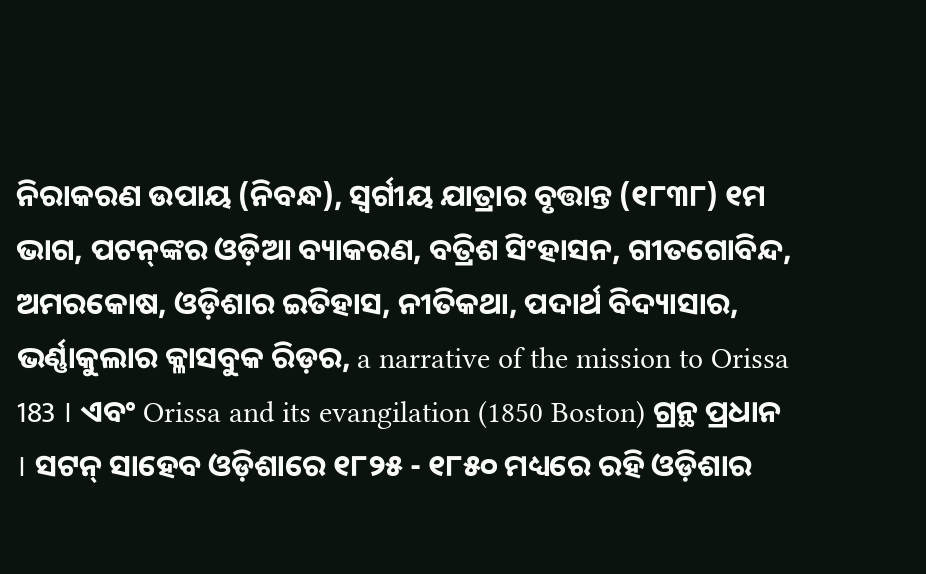ନିରାକରଣ ଉପାୟ (ନିବନ୍ଧ), ସ୍ୱର୍ଗୀୟ ଯାତ୍ରାର ବୃତ୍ତାନ୍ତ (୧୮୩୮) ୧ମ ଭାଗ, ପଟନ୍‌ଙ୍କର ଓଡ଼ିଆ ବ୍ୟାକରଣ, ବତ୍ରିଶ ସିଂହାସନ, ଗୀତଗୋବିନ୍ଦ, ଅମରକୋଷ, ଓଡ଼ିଶାର ଇତିହାସ, ନୀତିକଥା, ପଦାର୍ଥ ବିଦ୍ୟାସାର, ଭର୍ଣ୍ଣାକୁଲାର କ୍ଳାସବୁକ ରିଡ଼ର, a narrative of the mission to Orissa 183 । ଏବଂ Orissa and its evangilation (1850 Boston) ଗ୍ରନ୍ଥ ପ୍ରଧାନ । ସଟନ୍ ସାହେବ ଓଡ଼ିଶାରେ ୧୮୨୫ - ୧୮୫୦ ମଧ୍ୟରେ ରହି ଓଡ଼ିଶାର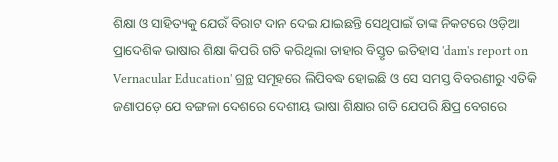ଶିକ୍ଷା ଓ ସାହିତ୍ୟକୁ ଯେଉଁ ବିରାଟ ଦାନ ଦେଇ ଯାଇଛନ୍ତି ସେଥିପାଇଁ ତାଙ୍କ ନିକଟରେ ଓଡ଼ିଆ ପ୍ରାଦେଶିକ ଭାଷାର ଶିକ୍ଷା କିପରି ଗତି କରିଥିଲା ତାହାର ବିସ୍ତୃତ ଇତିହାସ 'dam's report on Vernacular Education' ଗ୍ରନ୍ଥ ସମୂହରେ ଲିପିବଦ୍ଧ ହୋଇଛି ଓ ସେ ସମସ୍ତ ବିବରଣୀରୁ ଏତିକି ଜଣାପଡ଼େ ଯେ ବଙ୍ଗଳା ଦେଶରେ ଦେଶୀୟ ଭାଷା ଶିକ୍ଷାର ଗତି ଯେପରି କ୍ଷିପ୍ର ବେଗରେ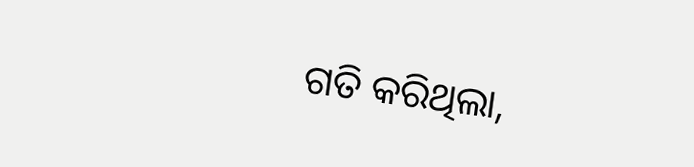ଗତି କରିଥିଲା,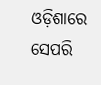ଓଡ଼ିଶାରେ ସେପରି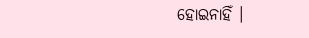ହୋଇନାହିଁ ।